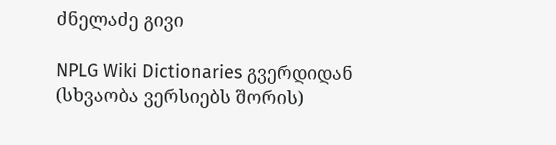ძნელაძე გივი

NPLG Wiki Dictionaries გვერდიდან
(სხვაობა ვერსიებს შორის)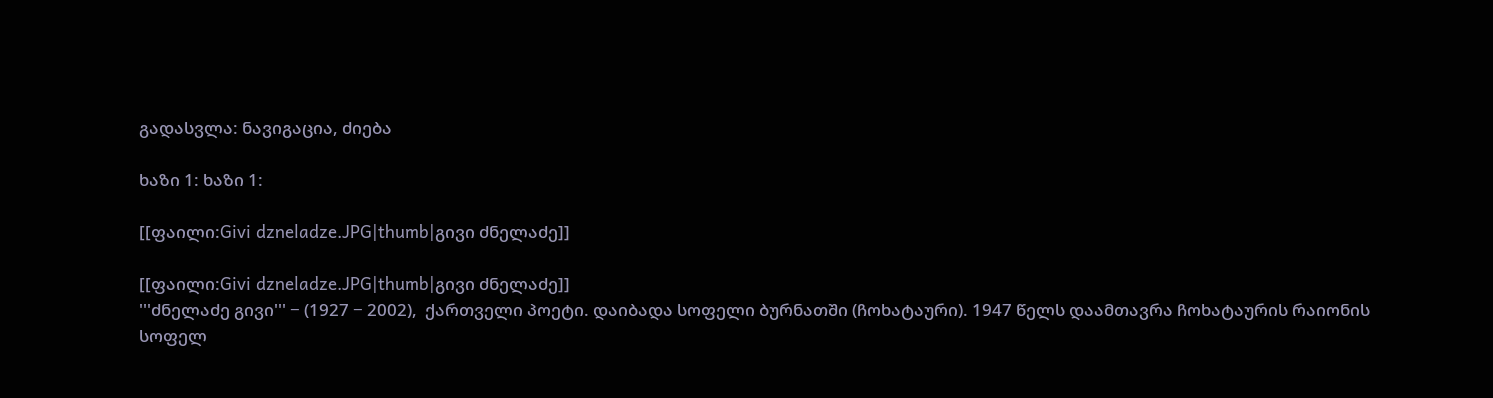გადასვლა: ნავიგაცია, ძიება

ხაზი 1: ხაზი 1:

[[ფაილი:Givi dzneladze.JPG|thumb|გივი ძნელაძე]]

[[ფაილი:Givi dzneladze.JPG|thumb|გივი ძნელაძე]]
'''ძნელაძე გივი''' − (1927 − 2002),  ქართველი პოეტი. დაიბადა სოფელი ბურნათში (ჩოხატაური). 1947 წელს დაამთავრა ჩოხატაურის რაიონის სოფელ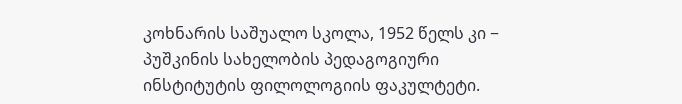კოხნარის საშუალო სკოლა, 1952 წელს კი − პუშკინის სახელობის პედაგოგიური ინსტიტუტის ფილოლოგიის ფაკულტეტი.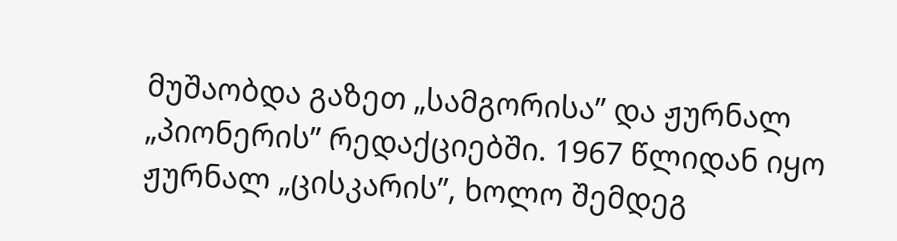მუშაობდა გაზეთ „სამგორისა” და ჟურნალ „პიონერის” რედაქციებში. 1967 წლიდან იყო ჟურნალ „ცისკარის”, ხოლო შემდეგ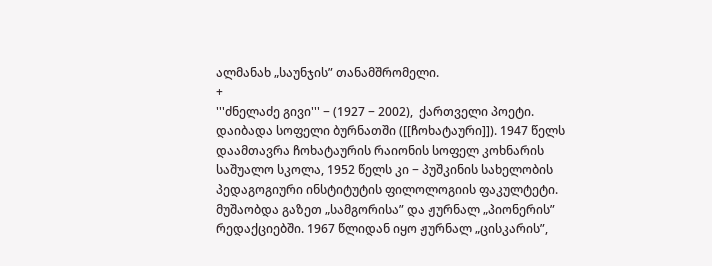ალმანახ „საუნჯის” თანამშრომელი.
+
'''ძნელაძე გივი''' − (1927 − 2002),  ქართველი პოეტი. დაიბადა სოფელი ბურნათში ([[ჩოხატაური]]). 1947 წელს დაამთავრა ჩოხატაურის რაიონის სოფელ კოხნარის საშუალო სკოლა, 1952 წელს კი − პუშკინის სახელობის პედაგოგიური ინსტიტუტის ფილოლოგიის ფაკულტეტი. მუშაობდა გაზეთ „სამგორისა” და ჟურნალ „პიონერის” რედაქციებში. 1967 წლიდან იყო ჟურნალ „ცისკარის”,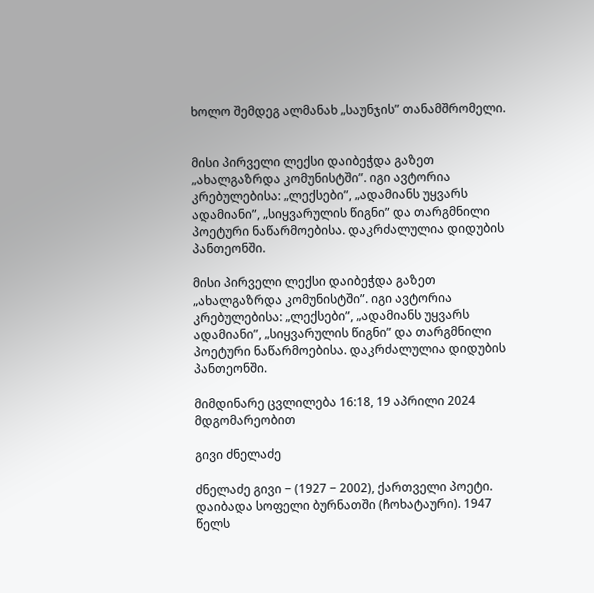ხოლო შემდეგ ალმანახ „საუნჯის” თანამშრომელი.


მისი პირველი ლექსი დაიბეჭდა გაზეთ „ახალგაზრდა კომუნისტში”. იგი ავტორია კრებულებისა: „ლექსები”, „ადამიანს უყვარს ადამიანი”, „სიყვარულის წიგნი” და თარგმნილი პოეტური ნაწარმოებისა. დაკრძალულია დიდუბის პანთეონში.

მისი პირველი ლექსი დაიბეჭდა გაზეთ „ახალგაზრდა კომუნისტში”. იგი ავტორია კრებულებისა: „ლექსები”, „ადამიანს უყვარს ადამიანი”, „სიყვარულის წიგნი” და თარგმნილი პოეტური ნაწარმოებისა. დაკრძალულია დიდუბის პანთეონში.

მიმდინარე ცვლილება 16:18, 19 აპრილი 2024 მდგომარეობით

გივი ძნელაძე

ძნელაძე გივი − (1927 − 2002), ქართველი პოეტი. დაიბადა სოფელი ბურნათში (ჩოხატაური). 1947 წელს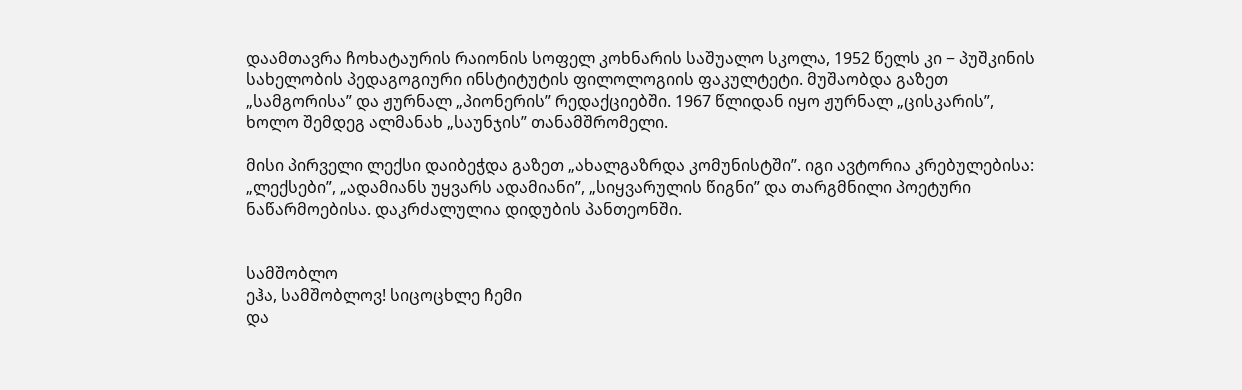დაამთავრა ჩოხატაურის რაიონის სოფელ კოხნარის საშუალო სკოლა, 1952 წელს კი − პუშკინის სახელობის პედაგოგიური ინსტიტუტის ფილოლოგიის ფაკულტეტი. მუშაობდა გაზეთ „სამგორისა” და ჟურნალ „პიონერის” რედაქციებში. 1967 წლიდან იყო ჟურნალ „ცისკარის”, ხოლო შემდეგ ალმანახ „საუნჯის” თანამშრომელი.

მისი პირველი ლექსი დაიბეჭდა გაზეთ „ახალგაზრდა კომუნისტში”. იგი ავტორია კრებულებისა: „ლექსები”, „ადამიანს უყვარს ადამიანი”, „სიყვარულის წიგნი” და თარგმნილი პოეტური ნაწარმოებისა. დაკრძალულია დიდუბის პანთეონში.


სამშობლო
ეჰა, სამშობლოვ! სიცოცხლე ჩემი
და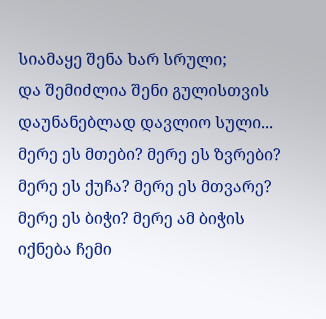სიამაყე შენა ხარ სრული;
და შემიძლია შენი გულისთვის
დაუნანებლად დავლიო სული...
მერე ეს მთები? მერე ეს ზვრები?
მერე ეს ქუჩა? მერე ეს მთვარე?
მერე ეს ბიჭი? მერე ამ ბიჭის
იქნება ჩემი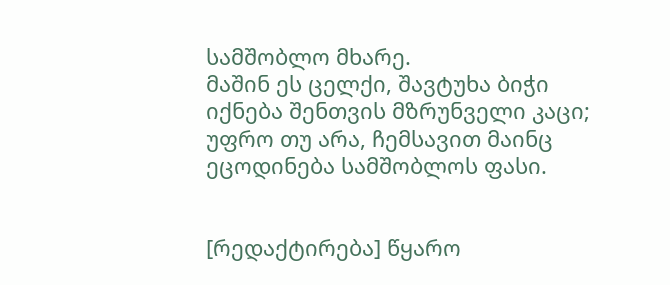სამშობლო მხარე.
მაშინ ეს ცელქი, შავტუხა ბიჭი
იქნება შენთვის მზრუნველი კაცი;
უფრო თუ არა, ჩემსავით მაინც
ეცოდინება სამშობლოს ფასი.


[რედაქტირება] წყარო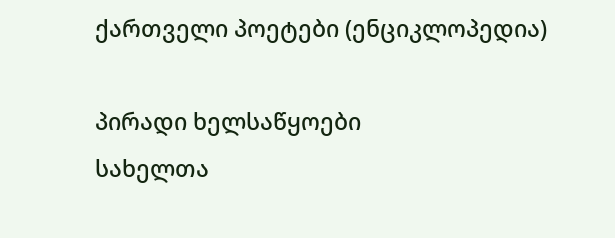ქართველი პოეტები (ენციკლოპედია)

პირადი ხელსაწყოები
სახელთა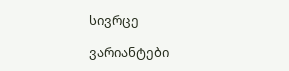სივრცე

ვარიანტები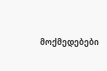მოქმედებები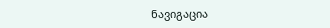ნავიგაცია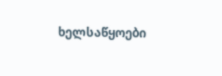ხელსაწყოები